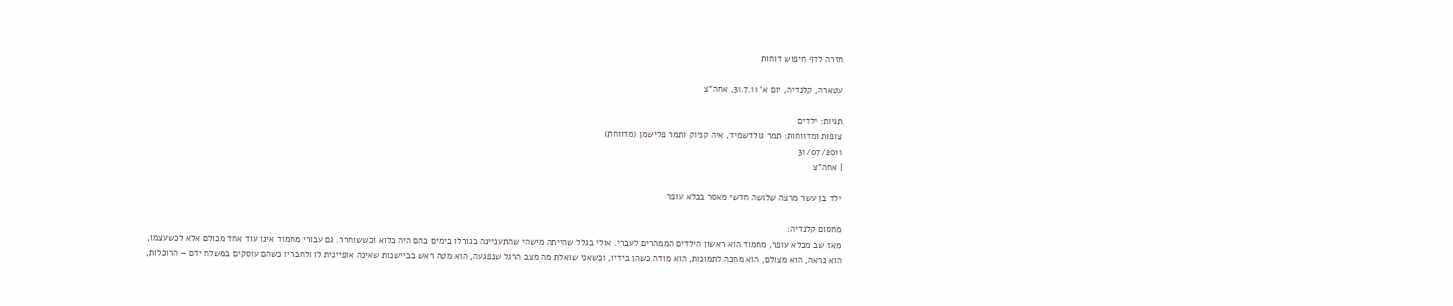חזרה לדף חיפוש דוחות

עטארה, קלנדיה, יום א’ 31.7.11, אחה”צ

תגיות: ילדים
צופות ומדווחות: תמר גולדשמיד, איה קניוק ותמר פלישמן (מדווחת)
31/07/2011
| אחה"צ

ילד בן עשר מרצה שלושה חדשי מאסר בכלא עופר

מחסום קלנדיה:
מאז שב מכלא עופר, מחמוד הוא ראשון הילדים הממהרים לעברי. אולי בגלל שהייתה מישהי שהתעניינה בגורלו בימים בהם היה כלוא וכששוחרר. גם עבורי מחמוד אינו עוד אחד מכולם אלא לכשעצמו, הוא נראה, הוא מצולם, הוא מחכה לתמונות, הוא מודה כשהן בידיו, וכשאני שואלת מה מצב הרגל שנפגעה, הוא מטה ראש בביישנות שאינה אופיינית לו ולחבריו כשהם עוסקים במשלח ידם – הרוכלות,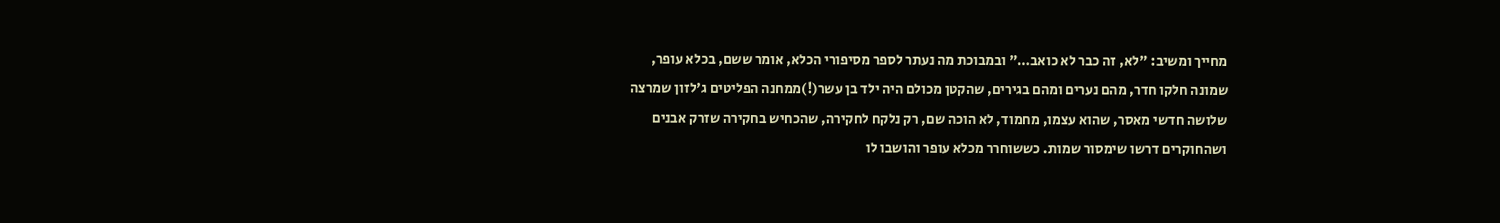מחייך ומשיב: "לא, זה כבר לא כואב…" ובמבוכת מה נעתר לספר מסיפורי הכלא, אומר ששם, בכלא עופר, שמונה חלקו חדר, מהם נערים ומהם בגירים, שהקטן מכולם היה ילד בן עשר(!)ממחנה הפליטים ג'לזון שמרצה שלושה חדשי מאסר, שהוא עצמו, מחמוד, לא הוכה שם, רק נלקח לחקירה, שהכחיש בחקירה שזרק אבנים ושהחוקרים דרשו שימסור שמות. כששוחרר מכלא עופר והושבו לו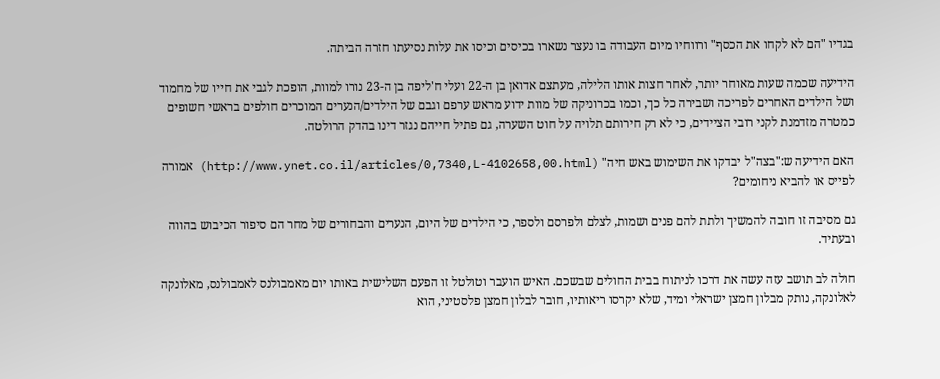בגדיו "הם לא לקחו את הכסף" ורווחיו מיום העבודה בו נעצר נשארו בכיסים וכיסו את עלות נסיעתו חזרה הביתה.

הידיעה שכמה שעות מאוחר יותר, לאחר חצות אותו הלילה, מעתצם אדואן בן ה-22 ועלי ח'ליפה בן ה-23 נורו למוות, הופכת לגבי את חייו של מחמוד ושל הילדים האחרים לפריכה ושבירה כל כך, וכמו בכרוניקה של מוות ידוע מראש ערפם וגבם של הילדים/הנערים המוכרים חולפים בראשי חשופים כמטרה מזדמנת לקני רובי הציידים, כי לא רק חירותם תלויה על חוט השערה, גם פתיל חייהם נגזר דינו בהדק הרולטה.

האם הידיעה ש:"בצה"ל יבדקו את השימוש באש חיה" (http://www.ynet.co.il/articles/0,7340,L-4102658,00.html) אמורה לפייס או להביא ניחומים?

גם מסיבה זו חובה להמשיך ולתת להם פנים ושמות, לצלם ולפרסם ולספר, כי הילדים של היום, הנערים והבחורים של מחר הם סיפור הכיבוש בהווה ובעתיד.

חולה לב תושב עזה עשה את דרכו לניתוח בבית החולים שבשכם. האיש הועבר וטולטל זו הפעם השלישית באותו יום מאמבולנס לאמבולנס, מאלונקה לאלונקה, נותק מבלון חמצן ישראלי ומיד, שלא יקרסו ריאותיו, חובר לבלון חמצן פלסטיני, הוא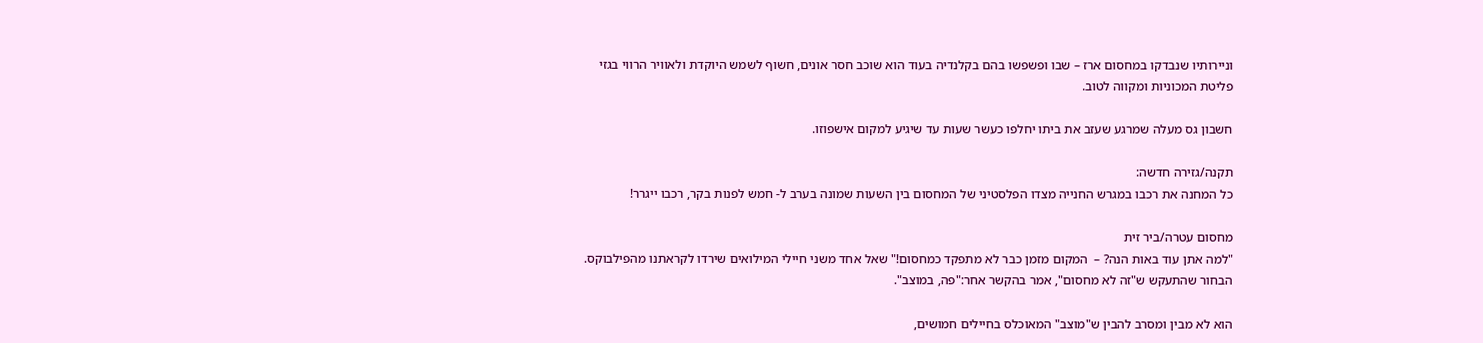וניירותיו שנבדקו במחסום ארז – שבו ופשפשו בהם בקלנדיה בעוד הוא שוכב חסר אונים, חשוף לשמש היוקדת ולאוויר הרווי בגזי פליטת המכוניות ומקווה לטוב.

חשבון גס מעלה שמרגע שעזב את ביתו יחלפו כעשר שעות עד שיגיע למקום אישפוזו.

תקנה/גזירה חדשה:
כל המחנה את רכבו במגרש החנייה מצדו הפלסטיני של המחסום בין השעות שמונה בערב ל- חמש לפנות בקר, רכבו ייגרר!

מחסום עטרה/ביר זית
"למה אתן עוד באות הנה? –  המקום מזמן כבר לא מתפקד כמחסום!" שאל אחד משני חיילי המילואים שירדו לקראתנו מהפילבוקס. הבחור שהתעקש ש"זה לא מחסום", אמר בהקשר אחר:"פה, במוצב".

הוא לא מבין ומסרב להבין ש"מוצב" המאוכלס בחיילים חמושים,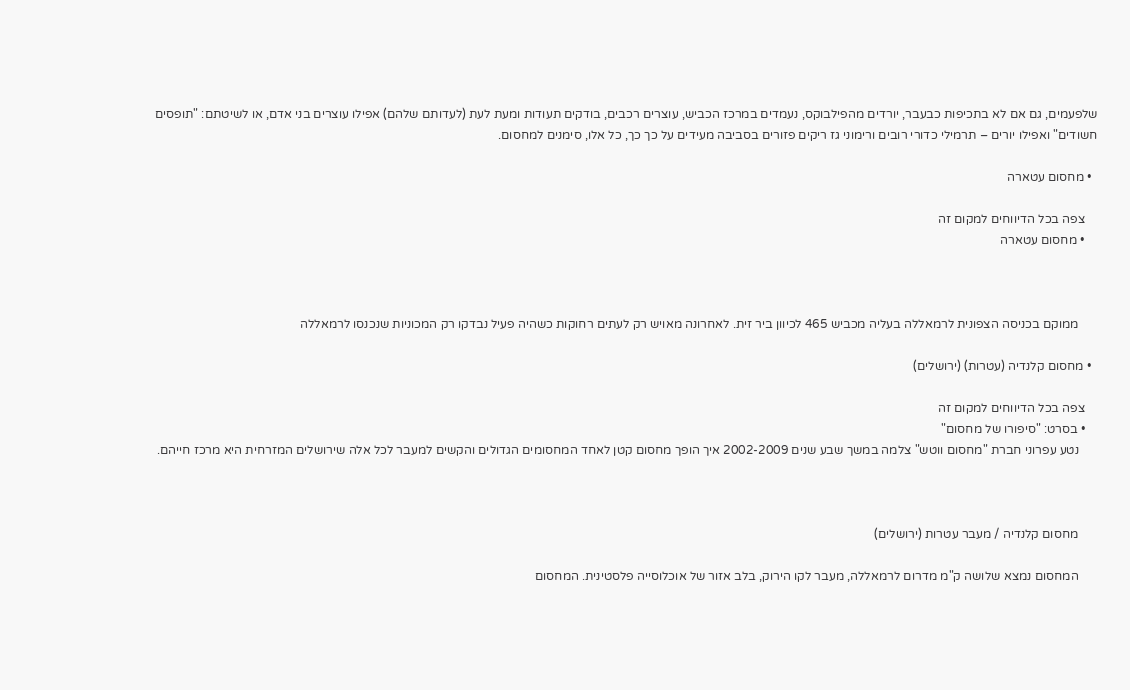שלפעמים, גם אם לא בתכיפות כבעבר, יורדים מהפילבוקס, נעמדים במרכז הכביש, עוצרים רכבים, בודקים תעודות ומעת לעת (לעדותם שלהם) אפילו עוצרים בני אדם, או לשיטתם: "תופסים חשודים" ואפילו יורים – תרמילי כדורי רובים ורימוני גז ריקים פזורים בסביבה מעידים על כך כך, כל אלו, סימנים למחסום.

  • מחסום עטארה

    צפה בכל הדיווחים למקום זה
    • מחסום עטארה



      ממוקם בכניסה הצפונית לרמאללה בעליה מכביש 465 לכיוון ביר זית. לאחרונה מאויש רק לעתים רחוקות כשהיה פעיל נבדקו רק המכוניות שנכנסו לרמאללה

  • מחסום קלנדיה (עטרות) (ירושלים)

    צפה בכל הדיווחים למקום זה
    • בסרט: "סיפורו של מחסום"
      נטע עפרוני חברת "מחסום ווטש" צלמה במשך שבע שנים 2002-2009 איך הופך מחסום קטן לאחד המחסומים הגדולים והקשים למעבר לכל אלה שירושלים המזרחית היא מרכז חייהם.



      מחסום קלנדיה / מעבר עטרות (ירושלים)

      המחסום נמצא שלושה ק"מ מדרום לרמאללה, מעבר לקו הירוק, בלב אזור של אוכלוסייה פלסטינית. המחסום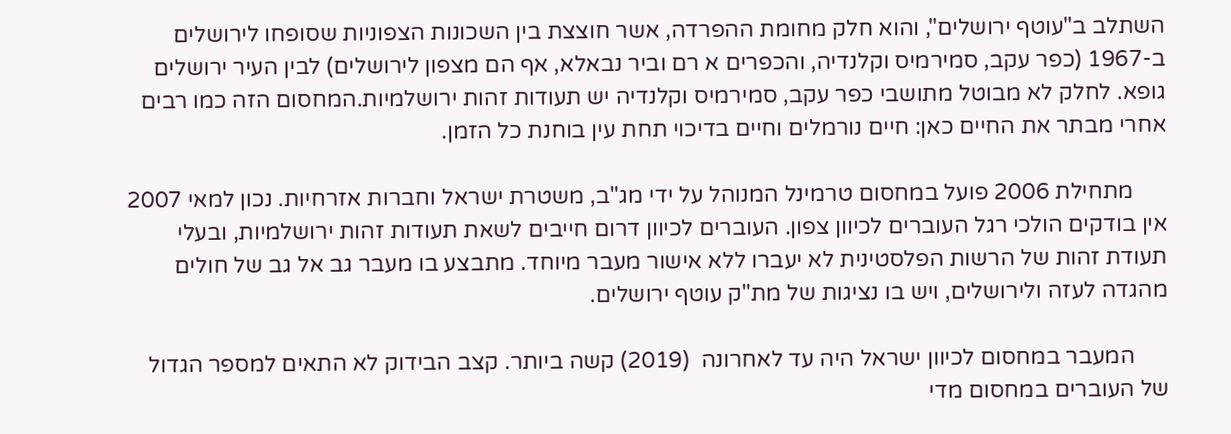השתלב ב"עוטף ירושלים", והוא חלק מחומת ההפרדה, אשר חוצצת בין השכונות הצפוניות שסופחו לירושלים ב-1967 (כפר עקב, סמירמיס וקלנדיה, והכפרים א רם וביר נבאלא, אף הם מצפון לירושלים) לבין העיר ירושלים גופא. לחלק לא מבוטל מתושבי כפר עקב, סמירמיס וקלנדיה יש תעודות זהות ירושלמיות.המחסום הזה כמו רבים אחרי מבתר את החיים כאן: חיים נורמלים וחיים בדיכוי תחת עין בוחנת כל הזמן.

      מתחילת 2006 פועל במחסום טרמינל המנוהל על ידי מג"ב, משטרת ישראל וחברות אזרחיות. נכון למאי 2007 אין בודקים הולכי רגל העוברים לכיוון צפון. העוברים לכיוון דרום חייבים לשאת תעודות זהות ירושלמיות, ובעלי תעודת זהות של הרשות הפלסטינית לא יעברו ללא אישור מעבר מיוחד. מתבצע בו מעבר גב אל גב של חולים מהגדה לעזה ולירושלים, ויש בו נציגות של מת"ק עוטף ירושלים.

      המעבר במחסום לכיוון ישראל היה עד לאחרונה  (2019) קשה ביותר. קצב הבידוק לא התאים למספר הגדול של העוברים במחסום מדי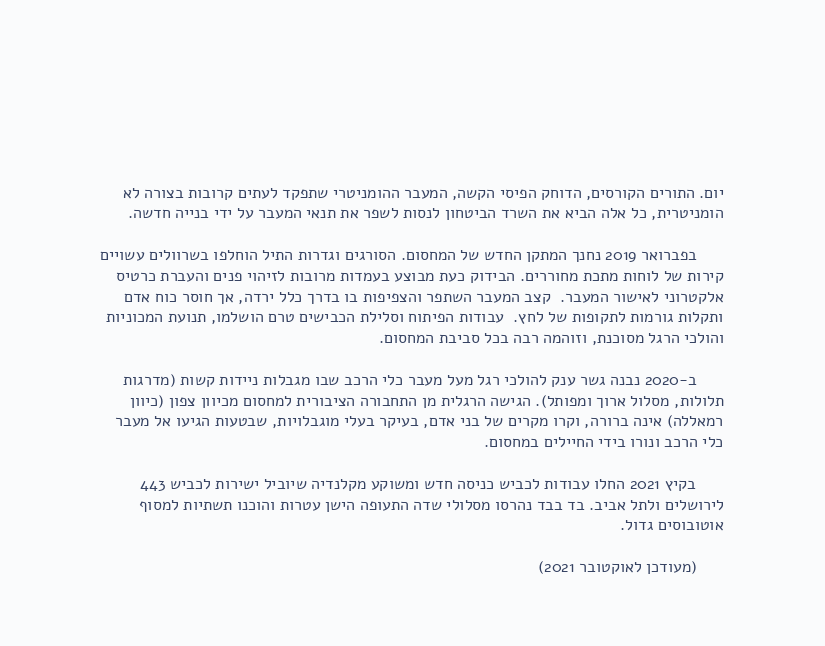יום. התורים הקורסים, הדוחק הפיסי הקשה, המעבר ההומניטרי שתפקד לעתים קרובות בצורה לא הומניטרית, כל אלה הביא את השרד הביטחון לנסות לשפר את תנאי המעבר על ידי בנייה חדשה.

      בפברואר 2019 נחנך המתקן החדש של המחסום. הסורגים וגדרות התיל הוחלפו בשרוולים עשויים קירות של לוחות מתכת מחוררים. הבידוק כעת מבוצע בעמדות מרובות לזיהוי פנים והעברת כרטיס אלקטרוני לאישור המעבר.  קצב המעבר השתפר והצפיפות בו בדרך כלל ירדה, אך חוסר כוח אדם ותקלות גורמות לתקופות של לחץ.  עבודות הפיתוח וסלילת הכבישים טרם הושלמו, תנועת המכוניות והולכי הרגל מסוכנת, וזוהמה רבה בכל סביבת המחסום.

      ב-2020 נבנה גשר ענק להולכי רגל מעל מעבר כלי הרכב שבו מגבלות ניידות קשות (מדרגות תלולות, מסלול ארוך ומפותל). הגישה הרגלית מן התחבורה הציבורית למחסום מכיוון צפון (כיוון רמאללה) אינה ברורה, וקרו מקרים של בני אדם, בעיקר בעלי מוגבלויות, שבטעות הגיעו אל מעבר כלי הרכב ונורו בידי החיילים במחסום.

      בקיץ 2021 החלו עבודות לכביש כניסה חדש ומשוקע מקלנדיה שיוביל ישירות לכביש 443 לירושלים ולתל אביב. בד בבד נהרסו מסלולי שדה התעופה הישן עטרות והוכנו תשתיות למסוף אוטובוסים גדול.

      (מעודכן לאוקטובר 2021)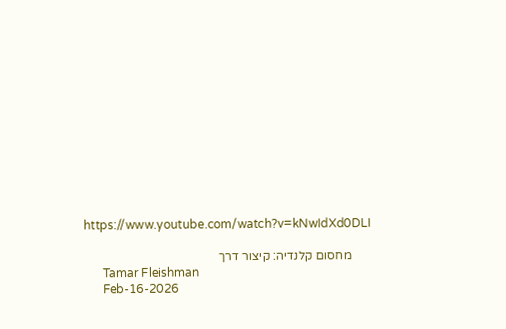https://www.youtube.com/watch?v=kNwIdXd0DLI

      מחסום קלנדיה: קיצור דרך
      Tamar Fleishman
      Feb-16-2026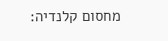מחסום קלנדיה: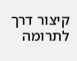קיצור דרך
לתרומה